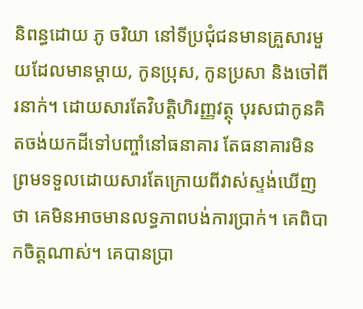និពន្ធដោយ ភូ ចរិយា នៅទីប្រជុំជនមានគ្រួសារមួយដែលមានម្តាយ, កូនប្រុស, កូនប្រសា និងចៅពីរនាក់។ ដោយសារតែវិបត្តិហិរញ្ញវត្ថុ បុរសជាកូនគិតចង់យកដីទៅបញ្ចាំនៅធនាគារ តែធនាគារមិនព្រមទទួលដោយសារតែក្រោយពីវាស់ស្ទង់ឃើញថា គេមិនអាចមានលទ្ធភាពបង់ការប្រាក់។ គេពិបាកចិត្តណាស់។ គេបានប្រា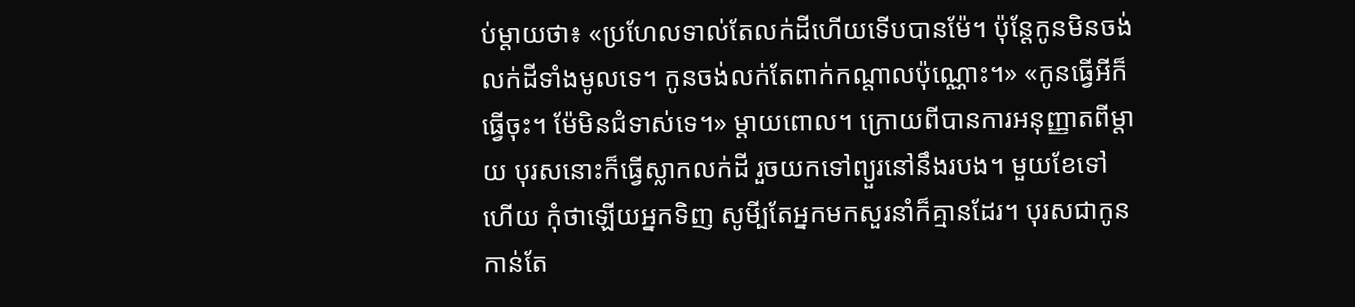ប់ម្តាយថា៖ «ប្រហែលទាល់តែលក់ដីហើយទើបបានម៉ែ។ ប៉ុន្តែកូនមិនចង់លក់ដីទាំងមូលទេ។ កូនចង់លក់តែពាក់កណ្តាលប៉ុណ្ណោះ។» «កូនធ្វើអីក៏ធ្វើចុះ។ ម៉ែមិនជំទាស់ទេ។» ម្តាយពោល។ ក្រោយពីបានការអនុញ្ញាតពីម្តាយ បុរសនោះក៏ធ្វើស្លាកលក់ដី រួចយកទៅព្យួរនៅនឹងរបង។ មួយខែទៅហើយ កុំថាឡើយអ្នកទិញ សូមី្បតែអ្នកមកសួរនាំក៏គ្មានដែរ។ បុរសជាកូនកាន់តែ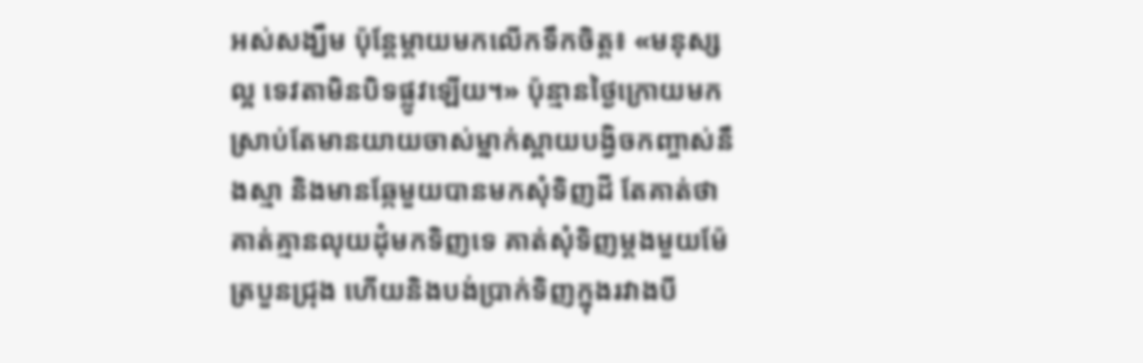អស់សង្ឃឹម ប៉ុន្តែម្តាយមកលើកទឹកចិត្ត៖ «មនុស្សល្អ ទេវតាមិនបិទផ្លូវឡើយ។» ប៉ុន្មានថ្ងៃក្រោយមក ស្រាប់តែមានយាយចាស់ម្នាក់ស្ពាយបង្វិចកញ្ចាស់នឹងស្មា និងមានឆ្កែមួយបានមកសុំទិញដី តែគាត់ថាគាត់គ្មានលុយដុំមកទិញទេ គាត់សុំទិញម្តងមួយម៉ែត្របួនជ្រុង ហើយនិងបង់ប្រាក់ទិញក្នុងរវាងបី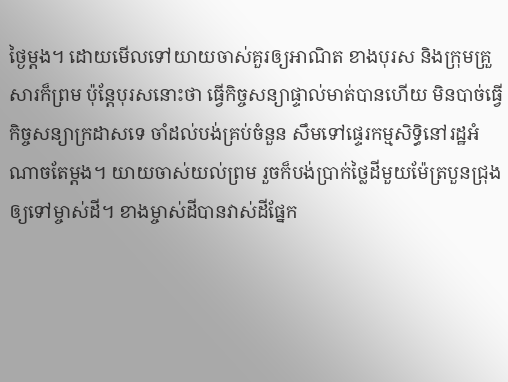ថ្ងៃម្តង។ ដោយមើលទៅយាយចាស់គួរឲ្យអាណិត ខាងបុរស និងក្រុមគ្រួសារក៏ព្រម ប៉ុន្តែបុរសនោះថា ធ្វើកិច្ចសន្យាផ្ទាល់មាត់បានហើយ មិនបាច់ធ្វើកិច្ចសន្យាក្រដាសទេ ចាំដល់បង់គ្រប់ចំនួន សឹមទៅផ្ទេរកម្មសិទ្ធិនៅរដ្ឋអំណាចតែម្តង។ យាយចាស់យល់ព្រម រួចក៏បង់ប្រាក់ថ្លៃដីមួយម៉ែត្របួនជ្រុងឲ្យទៅម្ចាស់ដី។ ខាងម្ចាស់ដីបានវាស់ដីផ្នែក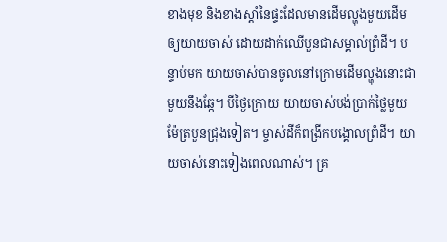ខាងមុខ និងខាងស្តាំនៃផ្ទះដែលមានដើមល្ហុងមួយដើមឲ្យយាយចាស់ ដោយដាក់ឈើបួនជាសម្គាល់ព្រំដី។ បន្ទាប់មក យាយចាស់បានចូលនៅក្រោមដើមល្ហុងនោះជាមួយនឹងឆ្កែ។ បីថ្ងៃក្រោយ យាយចាស់បង់ប្រាក់ថ្លៃមួយម៉ែត្របួនជ្រុងទៀត។ ម្ចាស់ដីក៏ពង្រីកបង្គោលព្រំដី។ យាយចាស់នោះទៀងពេលណាស់។ គ្រ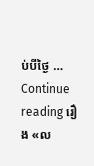ប់បីថ្ងៃ … Continue reading រឿង «ល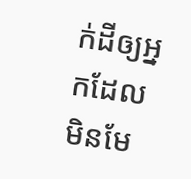ក់ដីឲ្យអ្នកដែលមិនមែ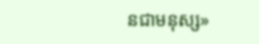នជាមនុស្ស»